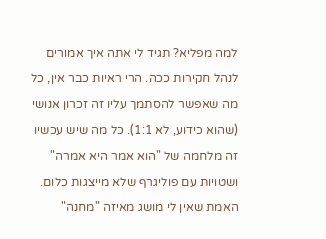למה מפליא? תגיד לי אתה איך אמורים לנהל חקירות ככה. הרי ראיות כבר אין, כל מה שאפשר להסתמך עליו זה זכרון אנושי (שהוא כידוע, לא 1:1). כל מה שיש עכשיו זה מלחמה של "הוא אמר היא אמרה" ושטויות עם פוליגרף שלא מייצגות כלום.
האמת שאין לי מושג מאיזה "מחנה"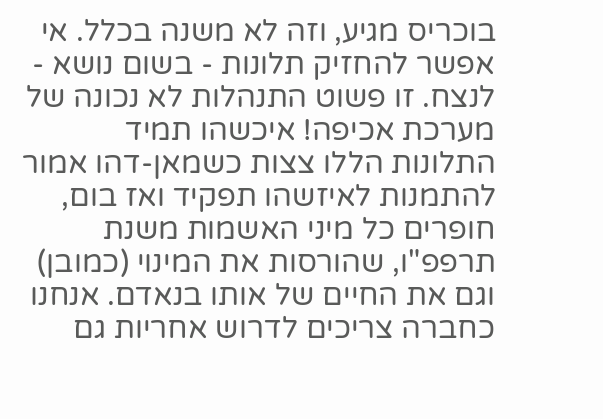בוכריס מגיע, וזה לא משנה בכלל. אי אפשר להחזיק תלונות - בשום נושא - לנצח. זו פשוט התנהלות לא נכונה של מערכת אכיפה! איכשהו תמיד התלונות הללו צצות כשמאן-דהו אמור להתמנות לאיזשהו תפקיד ואז בום, חופרים כל מיני האשמות משנת תרפפ"ו, שהורסות את המינוי (כמובן) וגם את החיים של אותו בנאדם. אנחנו כחברה צריכים לדרוש אחריות גם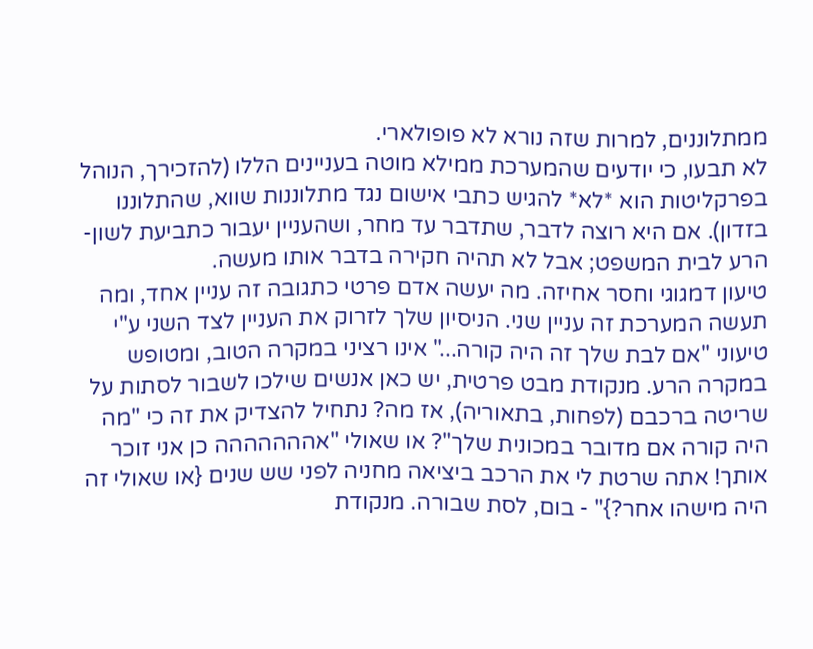ממתלוננים, למרות שזה נורא לא פופולארי.
לא תבעו, כי יודעים שהמערכת ממילא מוטה בעניינים הללו (להזכירך, הנוהל בפרקליטות הוא *לא* להגיש כתבי אישום נגד מתלוננות שווא, שהתלוננו בזדון). אם היא רוצה לדבר, שתדבר עד מחר, ושהעניין יעבור כתביעת לשון-הרע לבית המשפט; אבל לא תהיה חקירה בדבר אותו מעשה.
טיעון דמגוגי וחסר אחיזה. מה יעשה אדם פרטי כתגובה זה עניין אחד, ומה תעשה המערכת זה עניין שני. הניסיון שלך לזרוק את העניין לצד השני ע"י טיעוני "אם לבת שלך זה היה קורה..." אינו רציני במקרה הטוב, ומטופש במקרה הרע. מנקודת מבט פרטית, יש כאן אנשים שילכו לשבור לסתות על שריטה ברכבם (לפחות, בתאוריה), אז מה? נתחיל להצדיק את זה כי "מה היה קורה אם מדובר במכונית שלך"? או שאולי "אההההההה כן אני זוכר אותך! אתה שרטת לי את הרכב ביציאה מחניה לפני שש שנים {או שאולי זה היה מישהו אחר?}" - בום, לסת שבורה. מנקודת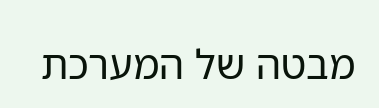מבטה של המערכת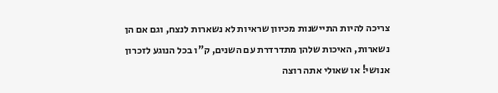צריכה להיות התיישנות מכיוון שראיות לא נשארות לנצח, וגם אם הן נשארות, האיכות שלהן מתדרדרת עם השנים, ק"ו בכל הנוגע לזכרון אנושי! או שאולי אתה רוצה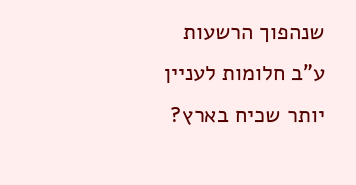שנהפוך הרשעות ע"ב חלומות לעניין יותר שכיח בארץ?